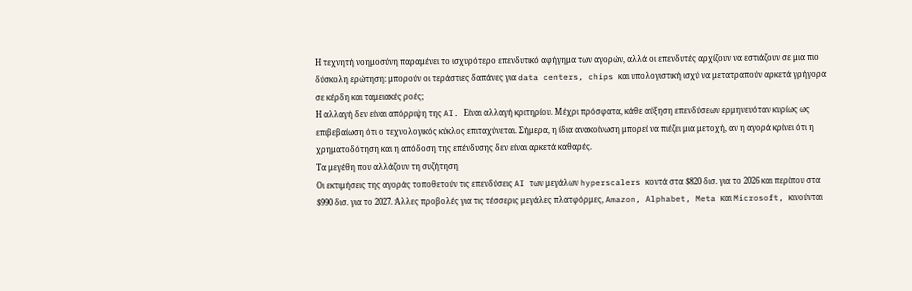Η τεχνητή νοημοσύνη παραμένει το ισχυρότερο επενδυτικό αφήγημα των αγορών, αλλά οι επενδυτές αρχίζουν να εστιάζουν σε μια πιο δύσκολη ερώτηση: μπορούν οι τεράστιες δαπάνες για data centers, chips και υπολογιστική ισχύ να μετατραπούν αρκετά γρήγορα σε κέρδη και ταμειακές ροές;
Η αλλαγή δεν είναι απόρριψη της AI. Είναι αλλαγή κριτηρίου. Μέχρι πρόσφατα, κάθε αύξηση επενδύσεων ερμηνευόταν κυρίως ως επιβεβαίωση ότι ο τεχνολογικός κύκλος επιταχύνεται. Σήμερα, η ίδια ανακοίνωση μπορεί να πιέζει μια μετοχή, αν η αγορά κρίνει ότι η χρηματοδότηση και η απόδοση της επένδυσης δεν είναι αρκετά καθαρές.
Τα μεγέθη που αλλάζουν τη συζήτηση
Οι εκτιμήσεις της αγοράς τοποθετούν τις επενδύσεις AI των μεγάλων hyperscalers κοντά στα $820 δισ. για το 2026 και περίπου στα $990 δισ. για το 2027. Άλλες προβολές για τις τέσσερις μεγάλες πλατφόρμες, Amazon, Alphabet, Meta και Microsoft, κινούνται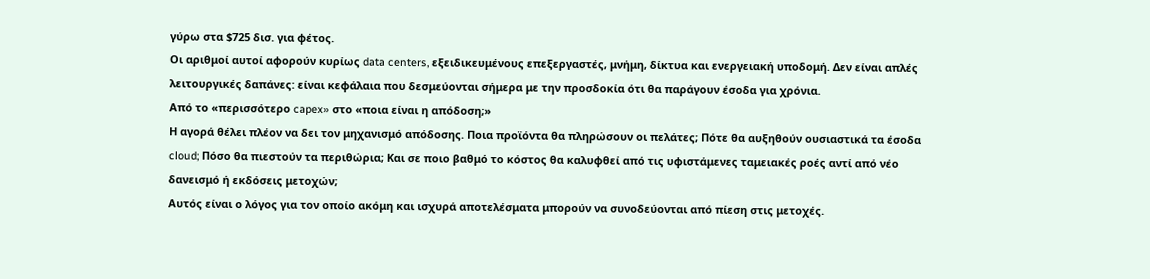γύρω στα $725 δισ. για φέτος.
Οι αριθμοί αυτοί αφορούν κυρίως data centers, εξειδικευμένους επεξεργαστές, μνήμη, δίκτυα και ενεργειακή υποδομή. Δεν είναι απλές λειτουργικές δαπάνες: είναι κεφάλαια που δεσμεύονται σήμερα με την προσδοκία ότι θα παράγουν έσοδα για χρόνια.
Από το «περισσότερο capex» στο «ποια είναι η απόδοση;»
Η αγορά θέλει πλέον να δει τον μηχανισμό απόδοσης. Ποια προϊόντα θα πληρώσουν οι πελάτες; Πότε θα αυξηθούν ουσιαστικά τα έσοδα cloud; Πόσο θα πιεστούν τα περιθώρια; Και σε ποιο βαθμό το κόστος θα καλυφθεί από τις υφιστάμενες ταμειακές ροές αντί από νέο δανεισμό ή εκδόσεις μετοχών;
Αυτός είναι ο λόγος για τον οποίο ακόμη και ισχυρά αποτελέσματα μπορούν να συνοδεύονται από πίεση στις μετοχές.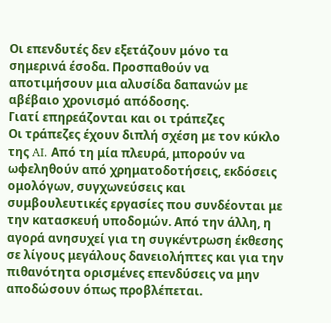Οι επενδυτές δεν εξετάζουν μόνο τα σημερινά έσοδα. Προσπαθούν να αποτιμήσουν μια αλυσίδα δαπανών με αβέβαιο χρονισμό απόδοσης.
Γιατί επηρεάζονται και οι τράπεζες
Οι τράπεζες έχουν διπλή σχέση με τον κύκλο της AI. Από τη μία πλευρά, μπορούν να ωφεληθούν από χρηματοδοτήσεις, εκδόσεις ομολόγων, συγχωνεύσεις και συμβουλευτικές εργασίες που συνδέονται με την κατασκευή υποδομών. Από την άλλη, η αγορά ανησυχεί για τη συγκέντρωση έκθεσης σε λίγους μεγάλους δανειολήπτες και για την πιθανότητα ορισμένες επενδύσεις να μην αποδώσουν όπως προβλέπεται.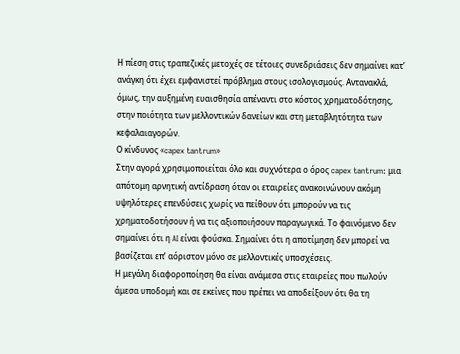Η πίεση στις τραπεζικές μετοχές σε τέτοιες συνεδριάσεις δεν σημαίνει κατ’ ανάγκη ότι έχει εμφανιστεί πρόβλημα στους ισολογισμούς. Αντανακλά, όμως, την αυξημένη ευαισθησία απέναντι στο κόστος χρηματοδότησης, στην ποιότητα των μελλοντικών δανείων και στη μεταβλητότητα των κεφαλαιαγορών.
Ο κίνδυνος «capex tantrum»
Στην αγορά χρησιμοποιείται όλο και συχνότερα ο όρος capex tantrum: μια απότομη αρνητική αντίδραση όταν οι εταιρείες ανακοινώνουν ακόμη υψηλότερες επενδύσεις χωρίς να πείθουν ότι μπορούν να τις χρηματοδοτήσουν ή να τις αξιοποιήσουν παραγωγικά. Το φαινόμενο δεν σημαίνει ότι η AI είναι φούσκα. Σημαίνει ότι η αποτίμηση δεν μπορεί να βασίζεται επ’ αόριστον μόνο σε μελλοντικές υποσχέσεις.
Η μεγάλη διαφοροποίηση θα είναι ανάμεσα στις εταιρείες που πωλούν άμεσα υποδομή και σε εκείνες που πρέπει να αποδείξουν ότι θα τη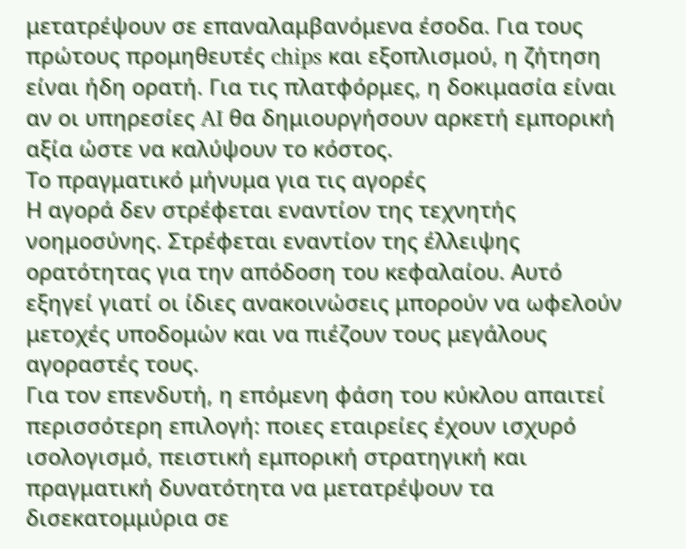μετατρέψουν σε επαναλαμβανόμενα έσοδα. Για τους πρώτους προμηθευτές chips και εξοπλισμού, η ζήτηση είναι ήδη ορατή. Για τις πλατφόρμες, η δοκιμασία είναι αν οι υπηρεσίες AI θα δημιουργήσουν αρκετή εμπορική αξία ώστε να καλύψουν το κόστος.
Το πραγματικό μήνυμα για τις αγορές
Η αγορά δεν στρέφεται εναντίον της τεχνητής νοημοσύνης. Στρέφεται εναντίον της έλλειψης ορατότητας για την απόδοση του κεφαλαίου. Αυτό εξηγεί γιατί οι ίδιες ανακοινώσεις μπορούν να ωφελούν μετοχές υποδομών και να πιέζουν τους μεγάλους αγοραστές τους.
Για τον επενδυτή, η επόμενη φάση του κύκλου απαιτεί περισσότερη επιλογή: ποιες εταιρείες έχουν ισχυρό ισολογισμό, πειστική εμπορική στρατηγική και πραγματική δυνατότητα να μετατρέψουν τα δισεκατομμύρια σε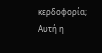κερδοφορία; Αυτή η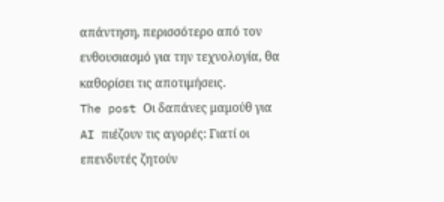απάντηση, περισσότερο από τον ενθουσιασμό για την τεχνολογία, θα καθορίσει τις αποτιμήσεις.
The post Οι δαπάνες μαμούθ για AI πιέζουν τις αγορές: Γιατί οι επενδυτές ζητούν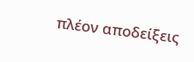πλέον αποδείξεις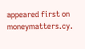appeared first on moneymatters.cy.